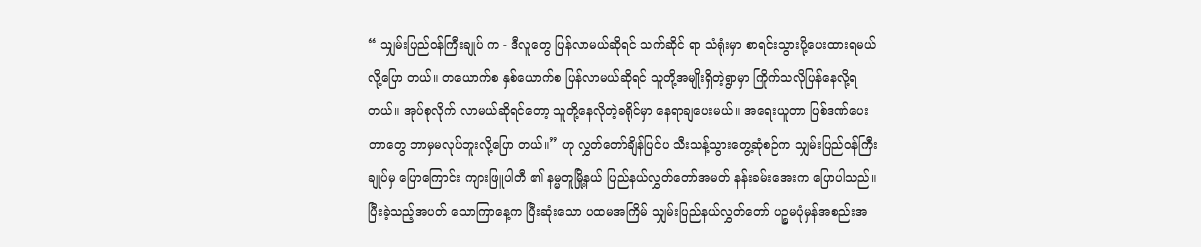“ သျှမ်းပြည်ဝန်ကြီးချုပ် က - ဒီလူတွေ ပြန်လာမယ်ဆိုရင် သက်ဆိုင် ရာ သံရုံးမှာ စာရင်းသွားပို့ပေးထားရမယ် လို့ပြော တယ်။ တယောက်စ နှစ်ယောက်စ ပြန်လာမယ်ဆိုရင် သူတို့အမျိုးရှိတဲ့ရွာမှာ ကြိုက်သလိုပြန်နေလို့ရတယ်။ အုပ်စုလိုက် လာမယ်ဆိုရင်တော့ သူတို့နေလိုတဲ့ခရိုင်မှာ နေရာချပေးမယ်။ အရေးယူတာ ပြစ်ဒဏ်ပေးတာတွေ ဘာမှမလုပ်ဘူးလို့ပြော တယ်။” ဟု လွှတ်တော်ချိန်ပြင်ပ သီးသန့်သွားတွေ့ဆုံစဉ်က သျှမ်းပြည်ဝန်ကြီးချုပ်မှ ပြောကြောင်း ကျားဖြူပါတီ ၏ နမ္မတူမြို့နယ် ပြည်နယ်လွှတ်တော်အမတ် နန်းခမ်းအေးက ပြောပါသည်။
ပြီးခဲ့သည့်အပတ် သောကြာနေ့က ပြီးဆုံးသော ပထမအကြိမ် သျှမ်းပြည်နယ်လွှတ်တော် ပဉ္စမပုံမှန်အစည်းအ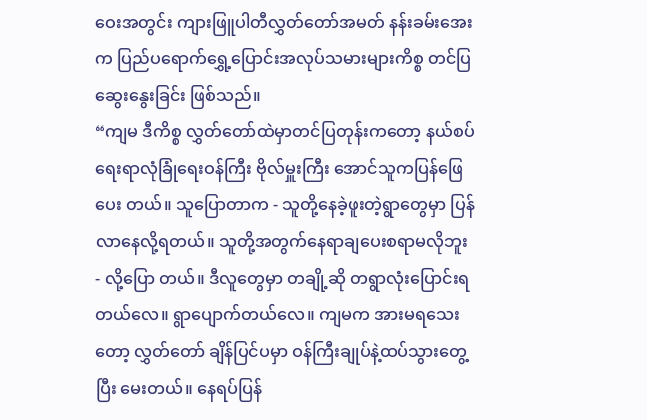ဝေးအတွင်း ကျားဖြူပါတီလွှတ်တော်အမတ် နန်းခမ်းအေးက ပြည်ပရောက်ရွှေ့ပြောင်းအလုပ်သမားများကိစ္စ တင်ပြဆွေးနွေးခြင်း ဖြစ်သည်။
“ကျမ ဒီကိစ္စ လွှတ်တော်ထဲမှာတင်ပြတုန်းကတော့ နယ်စပ်ရေးရာလုံခြုံရေးဝန်ကြီး ဗိုလ်မှူးကြီး အောင်သူကပြန်ဖြေပေး တယ်။ သူပြောတာက - သူတို့နေခဲ့ဖူးတဲ့ရွာတွေမှာ ပြန်လာနေလို့ရတယ်။ သူတို့အတွက်နေရာချပေးစရာမလိုဘူး - လို့ပြော တယ်။ ဒီလူတွေမှာ တချို့ဆို တရွာလုံးပြောင်းရတယ်လေ။ ရွာပျောက်တယ်လေ။ ကျမက အားမရသေးတော့ လွှတ်တော် ချိန်ပြင်ပမှာ ဝန်ကြီးချုပ်နဲ့ထပ်သွားတွေ့ပြီး မေးတယ်။ နေရပ်ပြန်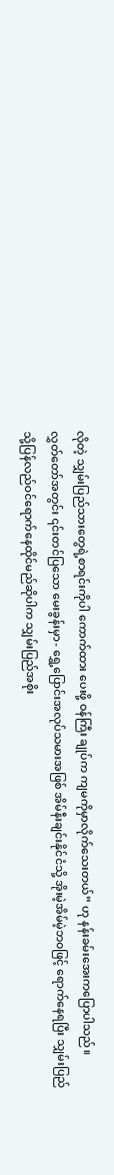လိုတဲ့ သျှမ်းပြည်သားတွေရဲ့စာရင်းကိုပါ ကောက်ထား ပေးဖို့ ဝန်ကြီး ချုပ်က ကျမကိုမှာလိုက်သေးတယ်” ဟု နန်းခမ်းအေးကပြောပါသည်။
လွှတ်တော်အတွင်း ၎င်းတင်ပြသော မေးခွန်းမှာ- ရွှေ့ပြောင်းအလုပ်သမားအဖြစ် အိမ်နီးချင်းနိုင်ငံသို့ အိုးမဲ့အိမ်မဲ့ဘ၀ဖြင့် ရောက်နေရပြီး သျှမ်းပြည်သို့ပြန်လည်ဝင်ရောက်နေထိုင်မည်ဆိုပါက သျှမ်းပြည်အစိုး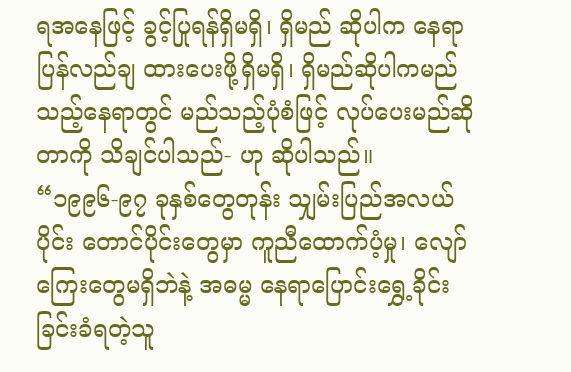ရအနေဖြင့် ခွင့်ပြုရန်ရှိမရှိ၊ ရှိမည် ဆိုပါက နေရာပြန်လည်ချ ထားပေးဖို့ရှိမရှိ၊ ရှိမည်ဆိုပါကမည်သည့်နေရာတွင် မည်သည့်ပုံစံဖြင့် လုပ်ပေးမည်ဆိုတာကို သိချင်ပါသည်- ဟု ဆိုပါသည်။
“၁၉၉၆-၉၇ ခုနှစ်တွေတုန်း သျှမ်းပြည်အလယ်ပိုင်း တောင်ပိုင်းတွေမှာ ကူညီထောက်ပံ့မှု၊ လျော်ကြေးတွေမရှိဘဲနဲ့ အဓမ္မ နေရာပြောင်းရွှေ့ခိုင်းခြင်းခံရတဲ့သူ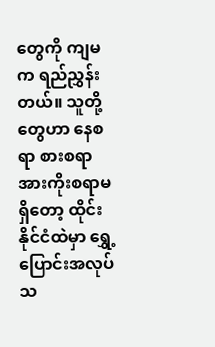တွေကို ကျမက ရည်ညွှန်းတယ်။ သူတို့တွေဟာ နေစရာ စားစရာ အားကိုးစရာမရှိတော့ ထိုင်းနိုင်ငံထဲမှာ ရွှေ့ပြောင်းအလုပ်သ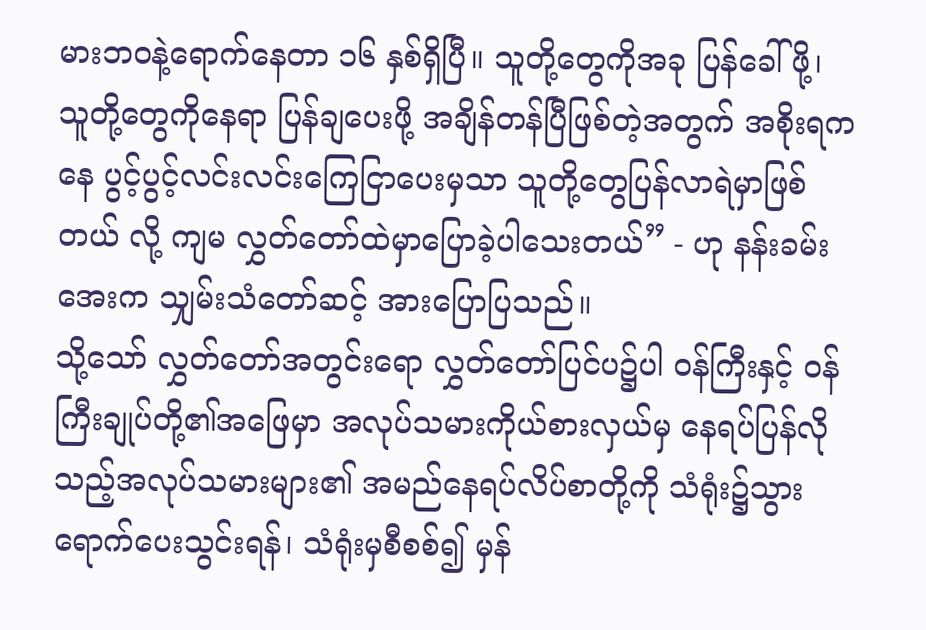မားဘ၀နဲ့ရောက်နေတာ ၁၆ နှစ်ရှိပြီ။ သူတို့တွေကိုအခု ပြန်ခေါ်ဖို့၊ သူတို့တွေကိုနေရာ ပြန်ချပေးဖို့ အချိန်တန်ပြီဖြစ်တဲ့အတွက် အစိုးရကနေ ပွင့်ပွင့်လင်းလင်းကြေငြာပေးမှသာ သူတို့တွေပြန်လာရဲမှာဖြစ်တယ် လို့ ကျမ လွှတ်တော်ထဲမှာပြောခဲ့ပါသေးတယ်” - ဟု နန်းခမ်းအေးက သျှမ်းသံတော်ဆင့် အားပြောပြသည်။
သို့သော် လွှတ်တော်အတွင်းရော လွှတ်တော်ပြင်ပ၌ပါ ဝန်ကြီးနှင့် ဝန်ကြီးချုပ်တို့၏အဖြေမှာ အလုပ်သမားကိုယ်စားလှယ်မှ နေရပ်ပြန်လိုသည့်အလုပ်သမားများ၏ အမည်နေရပ်လိပ်စာတို့ကို သံရုံး၌သွားရောက်ပေးသွင်းရန်၊ သံရုံးမှစီစစ်၍ မှန်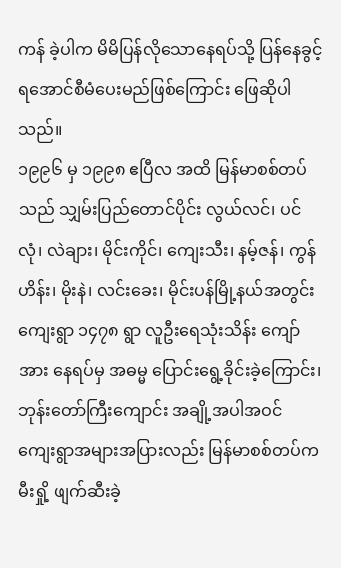ကန် ခဲ့ပါက မိမိပြန်လိုသောနေရပ်သို့ ပြန်နေခွင့်ရအောင်စီမံပေးမည်ဖြစ်ကြောင်း ဖြေဆိုပါသည်။
၁၉၉၆ မှ ၁၉၉၈ ဧပြီလ အထိ မြန်မာစစ်တပ်သည် သျှမ်းပြည်တောင်ပိုင်း လွယ်လင်၊ ပင်လုံ၊ လဲချား၊ မိုင်းကိုင်၊ ကျေးသီး၊ နမ့်ဇန်၊ ကွန်ဟိန်း၊ မိုးနဲ၊ လင်းခေး၊ မိုင်းပန်မြို့နယ်အတွင်း ကျေးရွာ ၁၄၇၈ ရွာ လူဦးရေသုံးသိန်း ကျော်အား နေရပ်မှ အဓမ္မ ပြောင်းရွေ့ခိုင်းခဲ့ကြောင်း၊ ဘုန်းတော်ကြီးကျောင်း အချို့အပါအဝင် ကျေးရွာအများအပြားလည်း မြန်မာစစ်တပ်က မီးရှို့ ဖျက်ဆီးခဲ့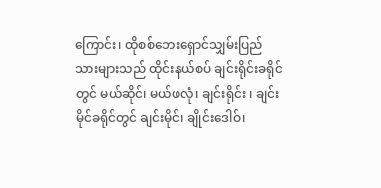ကြောင်း၊ ထိုစစ်ဘေးရှောင်သျှမ်းပြည်သားများသည် ထိုင်းနယ်စပ် ချင်းရိုင်းခရိုင်တွင် မယ်ဆိုင်၊ မယ်ဖလုံ၊ ချင်းရိုင်း ၊ ချင်းမိုင်ခရိုင်တွင် ချင်းမိုင်၊ ချိုင်းဒေါဝ်၊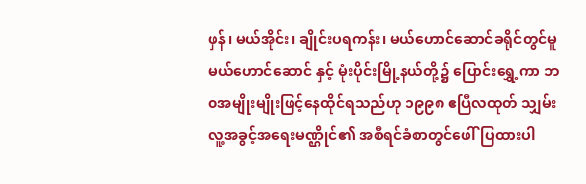ဖှန်၊ မယ်အိုင်း၊ ချိုင်းပရကန်း၊ မယ်ဟောင်ဆောင်ခရိုင်တွင်မူ မယ်ဟောင်ဆောင် နှင့် မုံးပိုင်းမြို့နယ်တို့၌ ပြောင်းရွှေ့ကာ ဘ၀အမျိုးမျိုးဖြင့်နေထိုင်ရသည်ဟု ၁၉၉၈ ဧပြီလထုတ် သျှမ်းလူ့အခွင့်အရေးမဏ္ဌိုင်၏ အစီရင်ခံစာတွင်ဖေါ်ပြထားပါ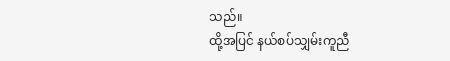သည်။
ထို့အပြင် နယ်စပ်သျှမ်းကူညီ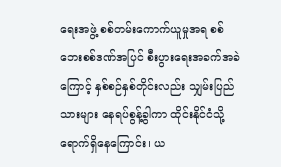ရေးအဖွဲ့ စစ်တမ်းကောက်ယူမှုအရ စစ်ဘေးစစ်ဒဏ်အပြင် စီးပွားရေးအခက်အခဲကြောင့် နှစ်စဉ်နှစ်တိုင်းလည်း သျှမ်းပြည်သားများ နေရပ်စွန့်ခွါကာ ထိုင်းနိုင်ငံသို့ ရောက်ရှိနေကြောင်း၊ ယ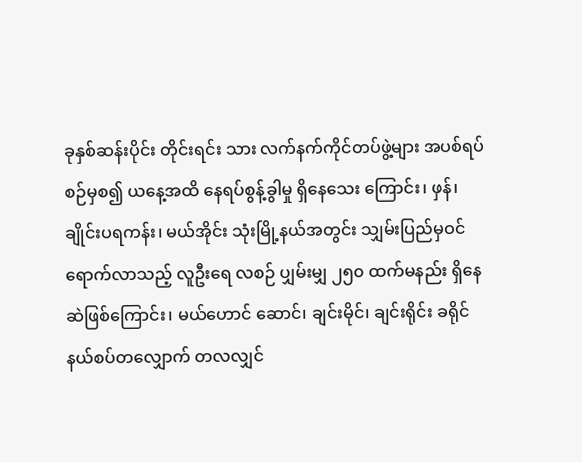ခုနှစ်ဆန်းပိုင်း တိုင်းရင်း သား လက်နက်ကိုင်တပ်ဖွဲ့များ အပစ်ရပ်စဉ်မှစ၍ ယနေ့အထိ နေရပ်စွန့်ခွါမှု ရှိနေသေး ကြောင်း၊ ဖှန်၊ ချိုင်းပရကန်း၊ မယ်အိုင်း သုံးမြို့နယ်အတွင်း သျှမ်းပြည်မှဝင်ရောက်လာသည့် လူဦးရေ လစဉ် ပျှမ်းမျှ ၂၅၀ ထက်မနည်း ရှိနေဆဲဖြစ်ကြောင်း၊ မယ်ဟောင် ဆောင်၊ ချင်းမိုင်၊ ချင်းရိုင်း ခရိုင်နယ်စပ်တလျှောက် တလလျှင်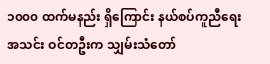၁၀၀၀ ထက်မနည်း ရှိကြောင်း နယ်စပ်ကူညီရေးအသင်း ဝင်တဦးက သျှမ်းသံတော်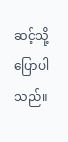ဆင့်သို့ပြောပါသည်။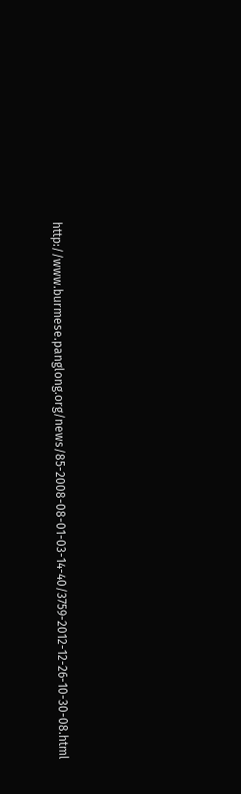http://www.burmese.panglong.org/news/85-2008-08-01-03-14-40/3759-2012-12-26-10-30-08.html